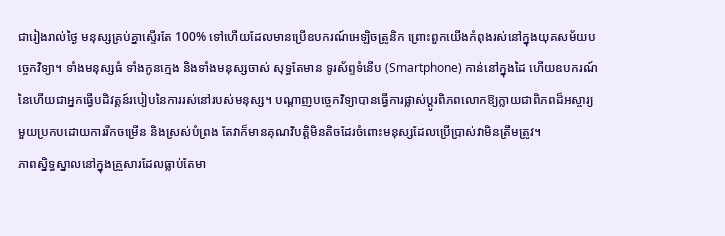ជារៀងរាល់ថ្ងៃ មនុស្សគ្រប់គ្នាស្ទើរតែ 100% ទៅហើយដែលមានប្រើឧបករណ៍អេឡិចត្រូនិក ព្រោះពួកយើងកំពុងរស់នៅក្នុងយុគសម័យបច្ចេកវិទ្យា។ ទាំងមនុស្សធំ ទាំងកូនក្មេង និងទាំងមនុស្សចាស់ សុទ្ធតែមាន ទូរស័ព្ទទំនើប (Smartphone) កាន់នៅក្នុងដៃ ហើយឧបករណ៍នៃហើយជាអ្នកធ្វើបដិវត្តន៍របៀបនៃការរស់នៅរបស់មនុស្ស។ បណ្តាញបច្ចេកវិទ្យាបានធ្វើការផ្លាស់ប្តូរពិភពលោកឱ្យក្លាយជាពិភពដ៏អស្ចារ្យមួយប្រកបដោយការរីកចម្រើន និងស្រស់បំព្រង តែវាក៏មានគុណវិបត្តិមិនតិចដែរចំពោះមនុស្សដែលប្រើប្រាស់វាមិនត្រឹមត្រូវ។
ភាពស្និទ្ធស្នាលនៅក្នុងគ្រួសារដែលធ្លាប់តែមា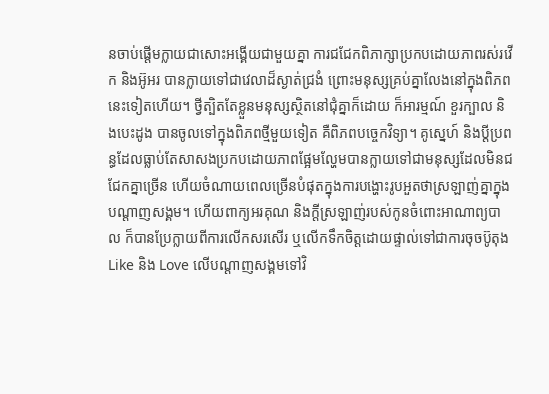នចាប់ផ្តើមក្លាយជាសោះអង្គើយជាមួយគ្នា ការជជែកពិភាក្សាប្រកបដោយភាពរស់រវើក និងអ៊ូអរ បានក្លាយទៅជាវេលាដ៏ស្ងាត់ជ្រងំ ព្រោះមនុស្សគ្រប់គ្នាលែងនៅក្នុងពិភពនេះទៀតហើយ។ ថ្វីត្បិតតែខ្លួនមនុស្សស្ថិតនៅជុំគ្នាក៏ដោយ ក៏អារម្មណ៍ ខួរក្បាល និងបេះដូង បានចូលទៅក្នុងពិភពថ្មីមួយទៀត គឺពិភពបច្ចេកវិទ្យា។ គូស្នេហ៍ និងប្តីប្រពន្ធដែលធ្លាប់តែសាសងប្រកបដោយភាពផ្អែមល្ហែមបានក្លាយទៅជាមនុស្សដែលមិនជជែកគ្នាច្រើន ហើយចំណាយពេលច្រើនបំផុតក្នុងការបង្ហោះរូបអួតថាស្រឡាញ់គ្នាក្នុងបណ្តាញសង្គម។ ហើយពាក្យអរគុណ និងក្តីស្រឡាញ់របស់កូនចំពោះអាណាព្យបាល ក៏បានប្រែក្លាយពីការលើកសរសើរ ឬលើកទឹកចិត្តដោយផ្ទាល់ទៅជាការចុចប៊ូតុង Like និង Love លើបណ្តាញសង្គមទៅវិ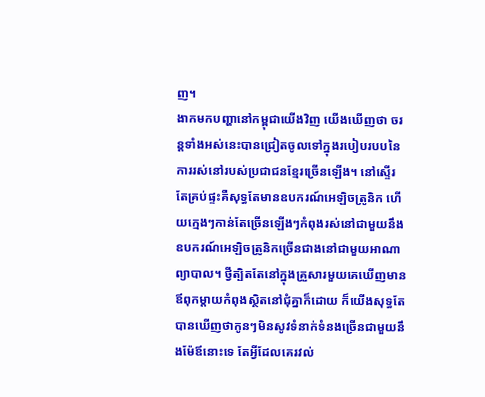ញ។
ងាកមកបញ្ហានៅកម្ពុជាយើងវិញ យើងឃើញថា ចរន្តទាំងអស់នេះបានជ្រៀតចូលទៅក្នុងរបៀបរបបនៃការរស់នៅរបស់ប្រជាជនខ្មែរច្រើនឡើង។ នៅស្ទើរតែគ្រប់ផ្ទះគឺសុទ្ធតែមានឧបករណ៍អេឡិចត្រូនិក ហើយក្មេងៗកាន់តែច្រើនឡើងៗកំពុងរស់នៅជាមួយនឹងឧបករណ៍អេឡិចត្រូនិកច្រើនជាងនៅជាមួយអាណាព្យាបាល។ ថ្វីត្បិតតែនៅក្នុងគ្រួសារមួយគេឃើញមានឪពុកម្តាយកំពុងស្ថិតនៅជុំគ្នាក៏ដោយ ក៏យើងសុទ្ធតែបានឃើញថាកូនៗមិនសូវទំនាក់ទំនងច្រើនជាមួយនឹងម៉ែឪនោះទេ តែអ្វីដែលគេរវល់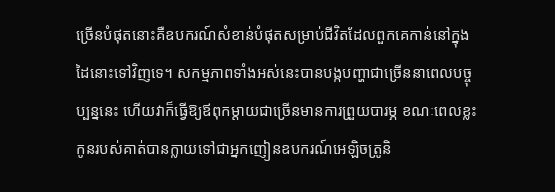ច្រើនបំផុតនោះគឺឧបករណ៍សំខាន់បំផុតសម្រាប់ជីវិតដែលពួកគេកាន់នៅក្នុងដៃនោះទៅវិញទេ។ សកម្មភាពទាំងអស់នេះបានបង្កបញ្ហាជាច្រើននាពេលបច្ចុប្បន្ននេះ ហើយវាក៏ធ្វើឱ្យឪពុកម្តាយជាច្រើនមានការព្រួយបារម្ភ ខណៈពេលខ្លះកូនរបស់គាត់បានក្លាយទៅជាអ្នកញៀនឧបករណ៍អេឡិចត្រូនិ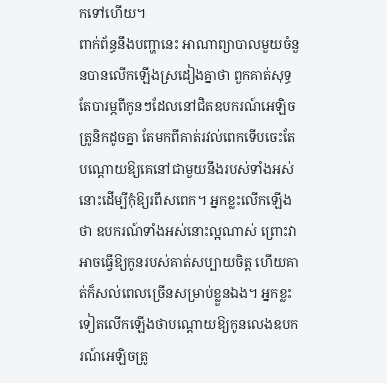កទៅហើយ។
ពាក់ព័ន្ធនឹងបញ្ហានេះ អាណាព្យាបាលមួយចំនួនបានលើកឡើងស្រដៀងគ្នាថា ពួកគាត់សុទ្ធតែបារម្ភពីកូនៗដែលនៅជិតឧបករណ៍អេឡិចត្រូនិកដូចគ្នា តែមកពីគាត់រវល់ពេកទើបចេះតែបណ្តោយឱ្យគេនៅជាមួយនឹងរបស់ទាំងអស់នោះដើម្បីកុំឱ្យរពឹសពេក។ អ្នកខ្លះលើកឡើងថា ឧបករណ៍ទាំងអស់នោះល្អណាស់ ព្រោះវាអាចធ្វើឱ្យកូនរបស់គាត់សប្បាយចិត្ត ហើយគាត់ក៏សល់ពេលច្រើនសម្រាប់ខ្លួនឯង។ អ្នកខ្លះទៀតលើកឡើងថាបណ្តោយឱ្យកូនលេងឧបករណ៍អេឡិចត្រូ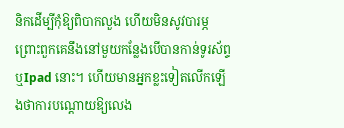និកដើម្បីកុំឱ្យពិបាកលួង ហើយមិនសូវបារម្ភព្រោះពួកគេនឹងនៅមួយកន្លែងបើបានកាន់ទូរស័ព្ទ ឬIpad នោះ។ ហើយមានអ្នកខ្លះទៀតលើកឡើងថាការបណ្តោយឱ្យលេង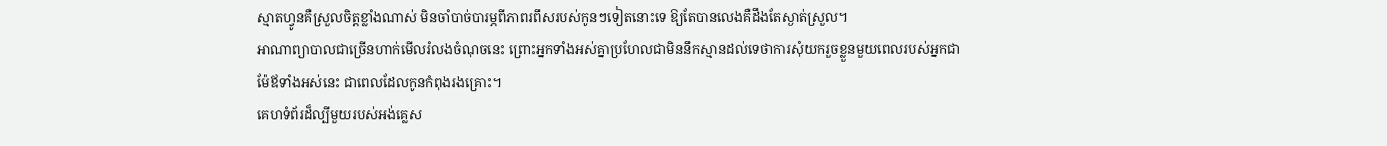ស្មាតហ្វូនគឺស្រួលចិត្តខ្លាំងណាស់ មិនចាំបាច់បារម្ភពីភាពរពឹសរបស់កូនៗទៀតនោះទេ ឱ្យតែបានលេងគឺដឹងតែស្ងាត់ស្រួល។
អាណាព្យាបាលជាច្រើនហាក់មើលរំលងចំណុចនេះ ព្រោះអ្នកទាំងអស់គ្នាប្រហែលជាមិននឹកស្មានដល់ទេថាការសុំយករួចខ្លួនមួយពេលរបស់អ្នកជាម៉ែឪទាំងអស់នេះ ជាពេលដែលកូនកំពុងរងគ្រោះ។
គេហទំព័រដ៏ល្បីមួយរបស់អង់គ្លេស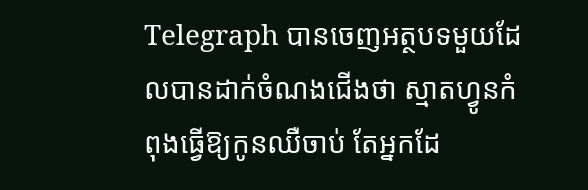Telegraph បានចេញអត្ថបទមួយដែលបានដាក់ចំណងជើងថា ស្មាតហ្វូនកំពុងធ្វើឱ្យកូនឈឺចាប់ តែអ្នកដែ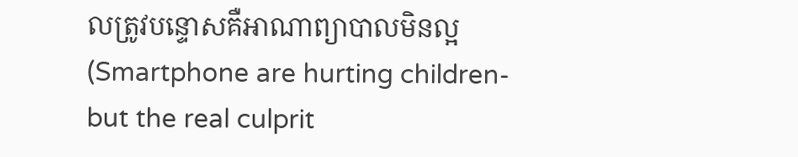លត្រូវបន្ទោសគឺអាណាព្យាបាលមិនល្អ (Smartphone are hurting children- but the real culprit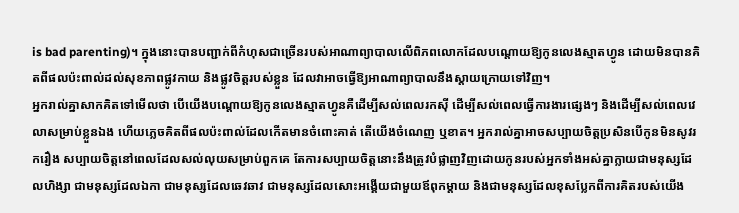is bad parenting)។ ក្នុងនោះបានបញ្ជាក់ពីកំហុសជាច្រើនរបស់អាណាព្យាបាលលើពិភពលោកដែលបណ្តោយឱ្យកូនលេងស្មាតហ្វូន ដោយមិនបានគិតពីផលប៉ះពាល់ដល់សុខភាពផ្លូវកាយ និងផ្លូវចិត្តរបស់ខ្លួន ដែលវាអាចធ្វើឱ្យអាណាព្យាបាលនឹងស្តាយក្រោយទៅវិញ។
អ្នករាល់គ្នាសាកគិតទៅមើលថា បើយើងបណ្តោយឱ្យកូនលេងស្មាតហ្វូនគឺដើម្បីសល់ពេលរកស៊ី ដើម្បីសល់ពេលធ្វើការងារផ្សេងៗ និងដើម្បីសល់ពេលវេលាសម្រាប់ខ្លួនឯង ហើយភ្លេចគិតពីផលប៉ះពាល់ដែលកើតមានចំពោះគាត់ តើយើងចំណេញ ឬខាត។ អ្នករាល់គ្នាអាចសប្បាយចិត្តប្រសិនបើកូនមិនសូវរករឿង សប្បាយចិត្តនៅពេលដែលសល់លុយសម្រាប់ពួកគេ តែការសប្បាយចិត្តនោះនឹងត្រូវបំផ្លាញវិញដោយកូនរបស់អ្នកទាំងអស់គ្នាក្លាយជាមនុស្សដែលហិង្សា ជាមនុស្សដែលឯកា ជាមនុស្សដែលឆេវឆាវ ជាមនុស្សដែលសោះអង្គើយជាមួយឪពុកម្តាយ និងជាមនុស្សដែលខុសប្លែកពីការគិតរបស់យើង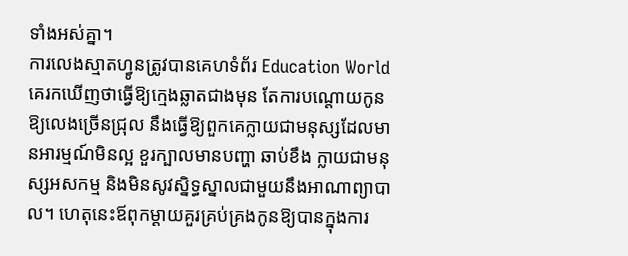ទាំងអស់គ្នា។
ការលេងស្មាតហ្វូនត្រូវបានគេហទំព័រ Education World គេរកឃើញថាធ្វើឱ្យក្មេងឆ្លាតជាងមុន តែការបណ្តោយកូនឱ្យលេងច្រើនជ្រុល នឹងធ្វើឱ្យពួកគេក្លាយជាមនុស្សដែលមានអារម្មណ៍មិនល្អ ខួរក្បាលមានបញ្ហា ឆាប់ខឹង ក្លាយជាមនុស្សអសកម្ម និងមិនសូវស្និទ្ធស្នាលជាមួយនឹងអាណាព្យាបាល។ ហេតុនេះឪពុកម្តាយគួរគ្រប់គ្រងកូនឱ្យបានក្នុងការ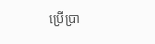ប្រើប្រា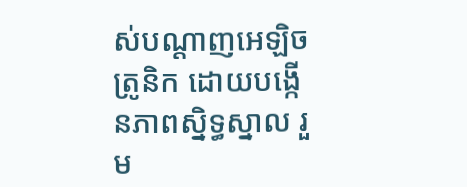ស់បណ្តាញអេឡិចត្រូនិក ដោយបង្កើនភាពស្និទ្ធស្នាល រួម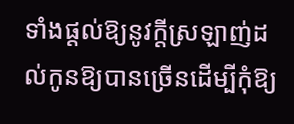ទាំងផ្តល់ឱ្យនូវក្តីស្រឡាញ់ដល់កូនឱ្យបានច្រើនដើម្បីកុំឱ្យ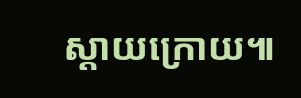ស្តាយក្រោយ៕